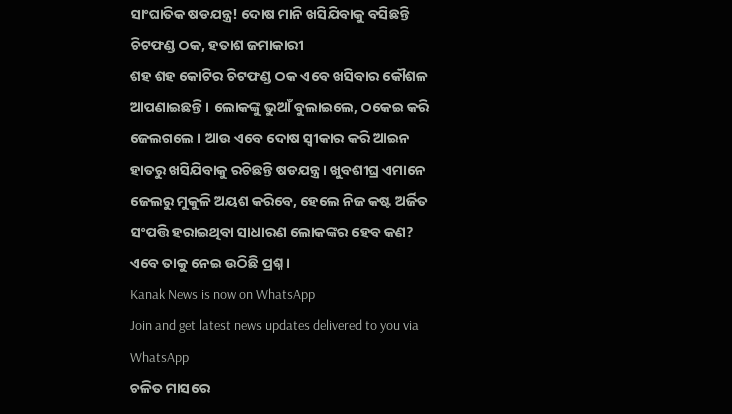ସାଂଘାତିକ ଷଡଯନ୍ତ୍ର! ଦୋଷ ମାନି ଖସିଯିବାକୁ ବସିଛନ୍ତି ଚିଟଫଣ୍ଡ ଠକ, ହତାଶ ଜମାକାରୀ
ଶହ ଶହ କୋଟିର ଚିଟଫଣ୍ଡ ଠକ ଏବେ ଖସିବାର କୌଶଳ ଆପଣାଇଛନ୍ତି । ଲୋକଙ୍କୁ ଭୁଆଁ ବୁଲାଇଲେ, ଠକେଇ କରି ଜେଲଗଲେ । ଆଉ ଏବେ ଦୋଷ ସ୍ୱୀକାର କରି ଆଇନ ହାତରୁ ଖସିଯିବାକୁ ରଚିଛନ୍ତି ଷଡଯନ୍ତ୍ର । ଖୁବଶୀଘ୍ର ଏମାନେ ଜେଲରୁ ମୁକୁଳି ଅୟଶ କରିବେ, ହେଲେ ନିଜ କଷ୍ଟ ଅର୍ଜିତ ସଂପତ୍ତି ହରାଇଥିବା ସାଧାରଣ ଲୋକଙ୍କର ହେବ କଣ? ଏବେ ତାକୁ ନେଇ ଉଠିଛି ପ୍ରଶ୍ନ ।
Kanak News is now on WhatsApp
Join and get latest news updates delivered to you via WhatsApp
ଚଳିତ ମାସରେ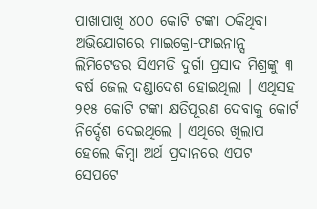ପାଖାପାଖି ୪୦୦ କୋଟି ଟଙ୍କା ଠକିଥିବା ଅଭିଯୋଗରେ ମାଇକ୍ରୋ-ଫାଇନାନ୍ସ ଲିମିଟେଡର ସିଏମଡି ଦୁର୍ଗା ପ୍ରସାଦ ମିଶ୍ରଙ୍କୁ ୩ ବର୍ଷ ଜେଲ ଦଣ୍ଡାଦେଶ ହୋଇଥିଲା । ଏଥିସହ ୨୧୫ କୋଟି ଟଙ୍କା କ୍ଷତିପୂରଣ ଦେବାକୁ କୋର୍ଟ ନିର୍ଦ୍ଦେଶ ଦେଇଥିଲେ । ଏଥିରେ ଖିଲାପ ହେଲେ କିମ୍ବା ଅର୍ଥ ପ୍ରଦାନରେ ଏପଟ ସେପଟେ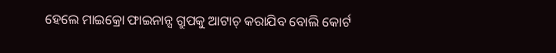ହେଲେ ମାଇକ୍ରୋ ଫାଇନାନ୍ସ ଗ୍ରୁପକୁ ଆଟାଚ୍ କରାଯିବ ବୋଲି କୋର୍ଟ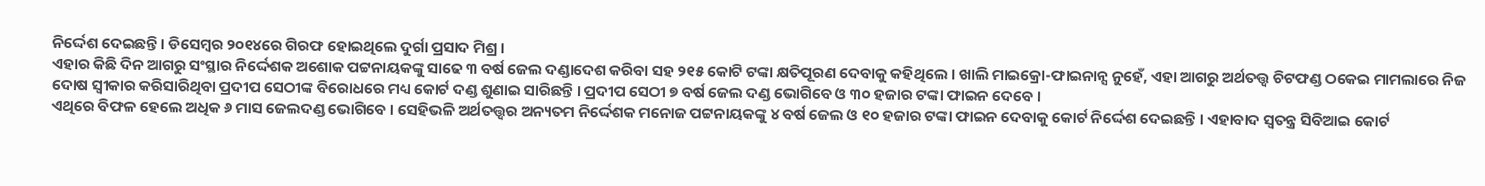ନିର୍ଦ୍ଦେଶ ଦେଇଛନ୍ତି । ଡିସେମ୍ବର ୨୦୧୪ରେ ଗିରଫ ହୋଇଥିଲେ ଦୁର୍ଗା ପ୍ରସାଦ ମିଶ୍ର ।
ଏହାର କିଛି ଦିନ ଆଗରୁ ସଂସ୍ଥାର ନିର୍ଦ୍ଦେଶକ ଅଶୋକ ପଟ୍ଟନାୟକଙ୍କୁ ସାଢେ ୩ ବର୍ଷ ଜେଲ ଦଣ୍ଡାଦେଶ କରିବା ସହ ୨୧୫ କୋଟି ଟଙ୍କା କ୍ଷତିପୂରଣ ଦେବାକୁ କହିଥିଲେ । ଖାଲି ମାଇକ୍ରୋ-ଫାଇନାନ୍ସ ନୁହେଁ, ଏହା ଆଗରୁ ଅର୍ଥତତ୍ତ୍ୱ ଚିଟଫଣ୍ଡ ଠକେଇ ମାମଲାରେ ନିଜ ଦୋଷ ସ୍ୱୀକାର କରିସାରିଥିବା ପ୍ରଦୀପ ସେଠୀଙ୍କ ବିରୋଧରେ ମଧ୍ୟ କୋର୍ଟ ଦଣ୍ଡ ଶୁଣାଇ ସାରିଛନ୍ତି । ପ୍ରଦୀପ ସେଠୀ ୭ ବର୍ଷ ଜେଲ ଦଣ୍ଡ ଭୋଗିବେ ଓ ୩୦ ହଜାର ଟଙ୍କା ଫାଇନ ଦେବେ ।
ଏଥିରେ ବିଫଳ ହେଲେ ଅଧିକ ୬ ମାସ ଜେଲଦଣ୍ଡ ଭୋଗିବେ । ସେହିଭଳି ଅର୍ଥତତ୍ତ୍ୱର ଅନ୍ୟତମ ନିର୍ଦ୍ଦେଶକ ମନୋଜ ପଟ୍ଟନାୟକଙ୍କୁ ୪ ବର୍ଷ ଜେଲ ଓ ୧୦ ହଜାର ଟଙ୍କା ଫାଇନ ଦେବାକୁ କୋର୍ଟ ନିର୍ଦ୍ଦେଶ ଦେଇଛନ୍ତି । ଏହାବାଦ ସ୍ୱତନ୍ତ୍ର ସିବିଆଇ କୋର୍ଟ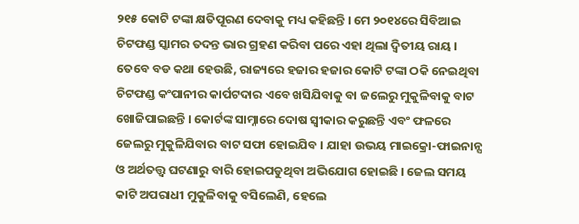୨୧୫ କୋଟି ଟଙ୍କା କ୍ଷତିପୂରଣ ଦେବାକୁ ମଧ୍ୟ କହିଛନ୍ତି । ମେ ୨୦୧୪ରେ ସିବିଆଇ ଚିଟଫଣ୍ଡ ସ୍କାମର ତଦନ୍ତ ଭାର ଗ୍ରହଣ କରିବା ପରେ ଏହା ଥିଲା ଦ୍ୱିତୀୟ ରାୟ ।
ତେବେ ବଡ କଥା ହେଉଛି, ରାଜ୍ୟରେ ହଜାର ହଜାର କୋଟି ଟଙ୍କା ଠକି ନେଇଥିବା ଚିଟଫଣ୍ଡ କଂପାନୀର କାର୍ପଟଦାର ଏବେ ଖସିଯିବାକୁ ବା ଜଲେରୁ ମୁକୁଳିବାକୁ ବାଟ ଖୋଜିପାଇଛନ୍ତି । କୋର୍ଟଙ୍କ ସାମ୍ନାରେ ଦୋଷ ସ୍ୱୀକାର କରୁଛନ୍ତି ଏବଂ ଫଳରେ ଜେଲରୁ ମୁକୁଳିଯିବାର ବାଟ ସଫା ହୋଇଯିବ । ଯାହା ଉଭୟ ମାଇକ୍ରୋ-ଫାଇନାନ୍ସ ଓ ଅର୍ଥତତ୍ତ୍ୱ ଘଟଣାରୁ ବାରି ହୋଇପଡୁଥିବା ଅଭିଯୋଗ ହୋଇଛି । ଜେଲ ସମୟ କାଟି ଅପରାଧୀ ମୁକୁଳିବାକୁ ବସିଲେଣି, ହେଲେ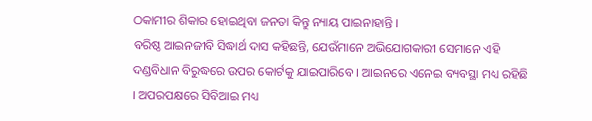ଠକାମୀର ଶିକାର ହୋଇଥିବା ଜନତା କିନ୍ତୁ ନ୍ୟାୟ ପାଇନାହାନ୍ତି ।
ବରିଷ୍ଠ ଆଇନଜୀବି ସିଦ୍ଧାର୍ଥ ଦାସ କହିଛନ୍ତି, ଯେଉଁମାନେ ଅଭିଯୋଗକାରୀ ସେମାନେ ଏହି ଦଣ୍ଡବିଧାନ ବିରୁଦ୍ଧରେ ଉପର କୋର୍ଟକୁ ଯାଇପାରିବେ । ଆଇନରେ ଏନେଇ ବ୍ୟବସ୍ଥା ମଧ୍ୟ ରହିଛି । ଅପରପକ୍ଷରେ ସିବିଆଇ ମଧ୍ୟ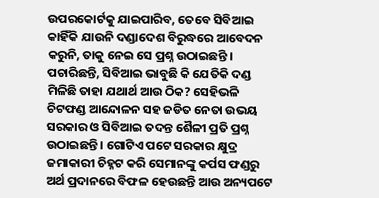ଉପରକୋର୍ଟକୁ ଯାଇପାରିବ, ତେବେ ସିବିଆଇ କାହିଁକି ଯାଉନି ଦଣ୍ଡାଦେଶ ବିରୁଦ୍ଧରେ ଆବେଦନ କରୁନି, ତାକୁ ନେଇ ସେ ପ୍ରଶ୍ନ ଉଠାଇଛନ୍ତି ।
ପଚାରିଛନ୍ତି, ସିବିଆଇ ଭାବୁଛି କି ଯେତିକି ଦଣ୍ଡ ମିଳିଛି ତାହା ଯଥାର୍ଥ ଆଉ ଠିକ? ସେହିଭଳି ଚିଟଫଣ୍ଡ ଆନ୍ଦୋଳନ ସହ ଜଡିତ ନେତା ଉଭୟ ସରକାର ଓ ସିବିଆଇ ତଦନ୍ତ ଶୈଳୀ ପ୍ରତି ପ୍ରଶ୍ନ ଉଠାଇଛନ୍ତି । ଗୋଟିଏ ପଟେ ସରକାର କ୍ଷୁଦ୍ର ଜମାକାରୀ ଚିହ୍ନଟ କରି ସେମାନଙ୍କୁ କର୍ପସ ଫଣ୍ଡରୁ ଅର୍ଥ ପ୍ରଦାନରେ ବିଫଳ ହେଉଛନ୍ତି ଆଉ ଅନ୍ୟପଟେ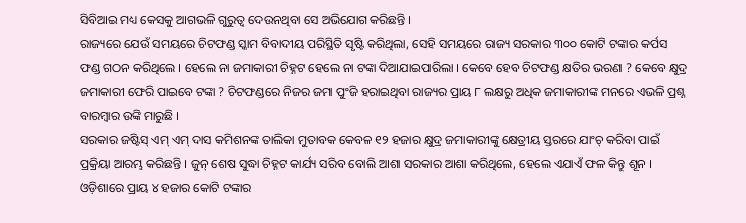ସିବିଆଇ ମଧ୍ୟ କେସକୁ ଆଗଭଳି ଗୁରୁତ୍ୱ ଦେଉନଥିବା ସେ ଅଭିଯୋଗ କରିଛନ୍ତି ।
ରାଜ୍ୟରେ ଯେଉଁ ସମୟରେ ଚିଟଫଣ୍ଡ ସ୍କାମ ବିବାଦୀୟ ପରିସ୍ଥିତି ସୃଷ୍ଟି କରିଥିଲା, ସେହି ସମୟରେ ରାଜ୍ୟ ସରକାର ୩୦୦ କୋଟି ଟଙ୍କାର କର୍ପସ ଫଣ୍ଡ ଗଠନ କରିଥିଲେ । ହେଲେ ନା ଜମାକାରୀ ଚିହ୍ନଟ ହେଲେ ନା ଟଙ୍କା ଦିଆଯାଇପାରିଲା । କେବେ ହେବ ଚିଟଫଣ୍ଡ କ୍ଷତିର ଭରଣା ? କେବେ କ୍ଷୁଦ୍ର ଜମାକାରୀ ଫେରି ପାଇବେ ଟଙ୍କା ? ଚିଟଫଣ୍ଡରେ ନିଜର ଜମା ପୁଂଜି ହରାଇଥିବା ରାଜ୍ୟର ପ୍ରାୟ ୮ ଲକ୍ଷରୁ ଅଧିକ ଜମାକାରୀଙ୍କ ମନରେ ଏଭଳି ପ୍ରଶ୍ନ ବାରମ୍ବାର ଉଙ୍କି ମାରୁଛି ।
ସରକାର ଜଷ୍ଟିସ୍ ଏମ୍ ଏମ୍ ଦାସ କମିଶନଙ୍କ ତାଲିକା ମୁତାବକ କେବଳ ୧୨ ହଜାର କ୍ଷୁଦ୍ର ଜମାକାରୀଙ୍କୁ କ୍ଷେତ୍ରୀୟ ସ୍ତରରେ ଯାଂଚ୍ କରିବା ପାଇଁ ପ୍ରକ୍ରିୟା ଆରମ୍ଭ କରିଛନ୍ତି । ଜୁନ୍ ଶେଷ ସୁଦ୍ଧା ଚିହ୍ନଟ କାର୍ଯ୍ୟ ସରିବ ବୋଲି ଆଶା ସରକାର ଆଶା କରିଥିଲେ, ହେଲେ ଏଯାଏଁ ଫଳ କିନ୍ତୁ ଶୂନ । ଓଡ଼ିଶାରେ ପ୍ରାୟ ୪ ହଜାର କୋଟି ଟଙ୍କାର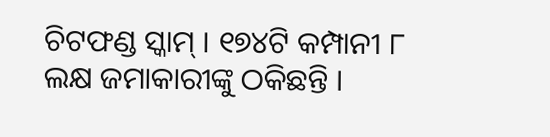ଚିଟଫଣ୍ଡ ସ୍କାମ୍ । ୧୭୪ଟି କମ୍ପାନୀ ୮ ଲକ୍ଷ ଜମାକାରୀଙ୍କୁ ଠକିଛନ୍ତି ।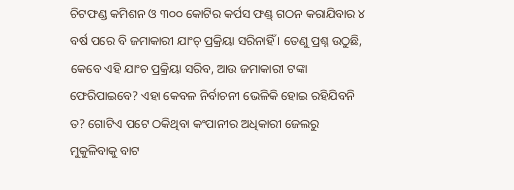ଚିଟଫଣ୍ଡ କମିଶନ ଓ ୩୦୦ କୋଟିର କର୍ପସ ଫଣ୍ଡ୍ ଗଠନ କରାଯିବାର ୪ ବର୍ଷ ପରେ ବି ଜମାକାରୀ ଯାଂଚ୍ ପ୍ରକ୍ରିୟା ସରିନାହିଁ । ତେଣୁ ପ୍ରଶ୍ନ ଉଠୁଛି, କେବେ ଏହି ଯାଂଚ ପ୍ରକ୍ରିୟା ସରିବ, ଆଉ ଜମାକାରୀ ଟଙ୍କା ଫେରିପାଇବେ? ଏହା କେବଳ ନିର୍ବାଚନୀ ଭେଳିକି ହୋଇ ରହିଯିବନି ତ? ଗୋଟିଏ ପଟେ ଠକିଥିବା କଂପାନୀର ଅଧିକାରୀ ଜେଲରୁ ମୁକୁଳିବାକୁ ବାଟ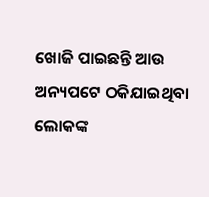ଖୋଜି ପାଇଛନ୍ତି ଆଉ ଅନ୍ୟପଟେ ଠକିଯାଇଥିବା ଲୋକଙ୍କ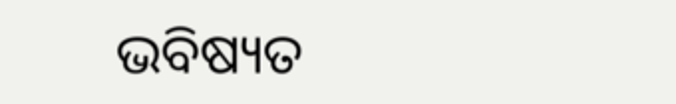ଭବିଷ୍ୟତ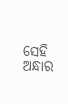ସେହି ଅନ୍ଧାର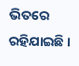ଭିତରେ ରହିଯାଇଛି ।